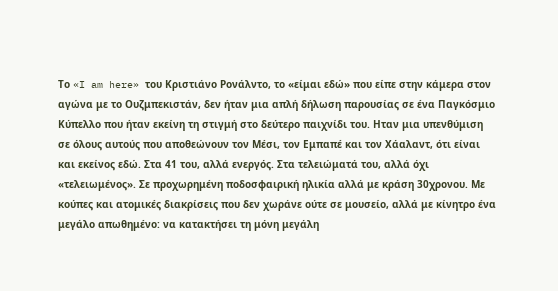Το «I am here» του Κριστιάνο Ρονάλντο, το «είμαι εδώ» που είπε στην κάμερα στον αγώνα με το Ουζμπεκιστάν, δεν ήταν μια απλή δήλωση παρουσίας σε ένα Παγκόσμιο Κύπελλο που ήταν εκείνη τη στιγμή στο δεύτερο παιχνίδι του. Ηταν μια υπενθύμιση σε όλους αυτούς που αποθεώνουν τον Μέσι, τον Εμπαπέ και τον Χάαλαντ, ότι είναι και εκείνος εδώ. Στα 41 του, αλλά ενεργός. Στα τελειώματά του, αλλά όχι «τελειωμένος». Σε προχωρημένη ποδοσφαιρική ηλικία αλλά με κράση 30χρονου. Με κούπες και ατομικές διακρίσεις που δεν χωράνε ούτε σε μουσείο, αλλά με κίνητρο ένα μεγάλο απωθημένο: να κατακτήσει τη μόνη μεγάλη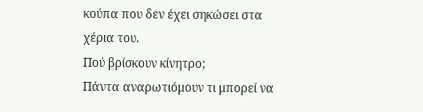κούπα που δεν έχει σηκώσει στα χέρια του.
Πού βρίσκουν κίνητρο;
Πάντα αναρωτιόμουν τι μπορεί να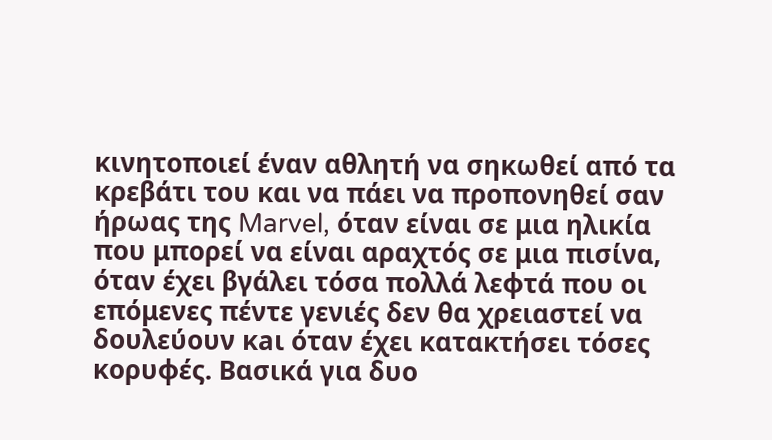κινητοποιεί έναν αθλητή να σηκωθεί από τα κρεβάτι του και να πάει να προπονηθεί σαν ήρωας της Marvel, όταν είναι σε μια ηλικία που μπορεί να είναι αραχτός σε μια πισίνα, όταν έχει βγάλει τόσα πολλά λεφτά που οι επόμενες πέντε γενιές δεν θα χρειαστεί να δουλεύουν κaι όταν έχει κατακτήσει τόσες κορυφές. Βασικά για δυο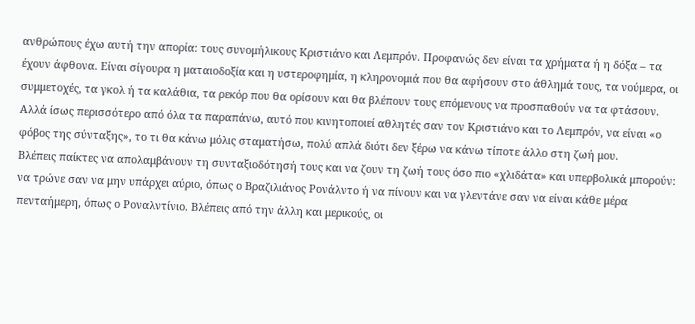ανθρώπους έχω αυτή την απορία: τους συνομήλικους Κριστιάνο και Λεμπρόν. Προφανώς δεν είναι τα χρήματα ή η δόξα – τα έχουν άφθονα. Είναι σίγουρα η ματαιοδοξία και η υστεροφημία, η κληρονομιά που θα αφήσουν στο άθλημά τους, τα νούμερα, οι συμμετοχές, τα γκολ ή τα καλάθια, τα ρεκόρ που θα ορίσουν και θα βλέπουν τους επόμενους να προσπαθούν να τα φτάσουν. Αλλά ίσως περισσότερο από όλα τα παραπάνω, αυτό που κινητοποιεί αθλητές σαν τον Κριστιάνο και το Λεμπρόν, να είναι «ο φόβος της σύνταξης», το τι θα κάνω μόλις σταματήσω, πολύ απλά διότι δεν ξέρω να κάνω τίποτε άλλο στη ζωή μου.
Βλέπεις παίκτες να απολαμβάνουν τη συνταξιοδότησή τους και να ζουν τη ζωή τους όσο πιο «χλιδάτα» και υπερβολικά μπορούν: να τρώνε σαν να μην υπάρχει αύριο, όπως ο Βραζιλιάνος Ρονάλντο ή να πίνουν και να γλεντάνε σαν να είναι κάθε μέρα πενταήμερη, όπως ο Ροναλντίνιο. Βλέπεις από την άλλη και μερικούς, οι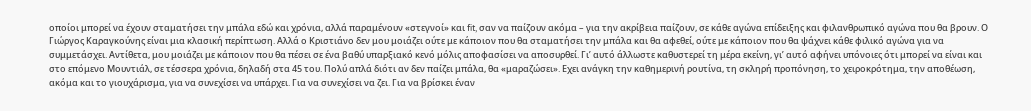οποίοι μπορεί να έχουν σταματήσει την μπάλα εδώ και χρόνια, αλλά παραμένουν «στεγνοί» και fit, σαν να παίζουν ακόμα – για την ακρίβεια παίζουν, σε κάθε αγώνα επίδειξης και φιλανθρωπικό αγώνα που θα βρουν. Ο Γιώργος Καραγκούνης είναι μια κλασική περίπτωση. Αλλά ο Κριστιάνο δεν μου μοιάζει ούτε με κάποιον που θα σταματήσει την μπάλα και θα αφεθεί, ούτε με κάποιον που θα ψάχνει κάθε φιλικό αγώνα για να συμμετάσχει. Αντίθετα, μου μοιάζει με κάποιον που θα πέσει σε ένα βαθύ υπαρξιακό κενό μόλις αποφασίσει να αποσυρθεί. Γι’ αυτό άλλωστε καθυστερεί τη μέρα εκείνη, γι’ αυτό αφήνει υπόνοιες ότι μπορεί να είναι και στο επόμενο Μουντιάλ, σε τέσσερα χρόνια, δηλαδή στα 45 του. Πολύ απλά διότι αν δεν παίζει μπάλα, θα «μαραζώσει». Εχει ανάγκη την καθημερινή ρουτίνα, τη σκληρή προπόνηση, το χειροκρότημα, την αποθέωση, ακόμα και το γιουχάρισμα, για να συνεχίσει να υπάρχει. Για να συνεχίσει να ζει. Για να βρίσκει έναν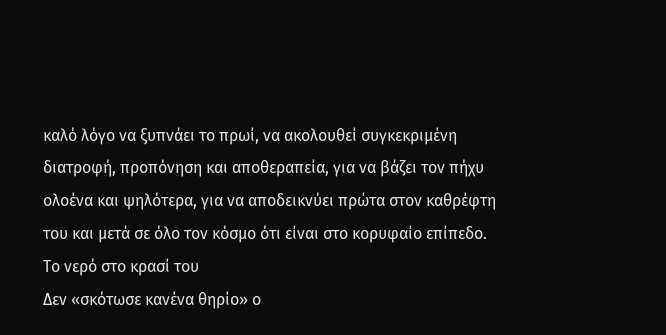καλό λόγο να ξυπνάει το πρωί, να ακολουθεί συγκεκριμένη διατροφή, προπόνηση και αποθεραπεία, για να βάζει τον πήχυ ολοένα και ψηλότερα, για να αποδεικνύει πρώτα στον καθρέφτη του και μετά σε όλο τον κόσμο ότι είναι στο κορυφαίο επίπεδο.
Το νερό στο κρασί του
Δεν «σκότωσε κανένα θηρίο» ο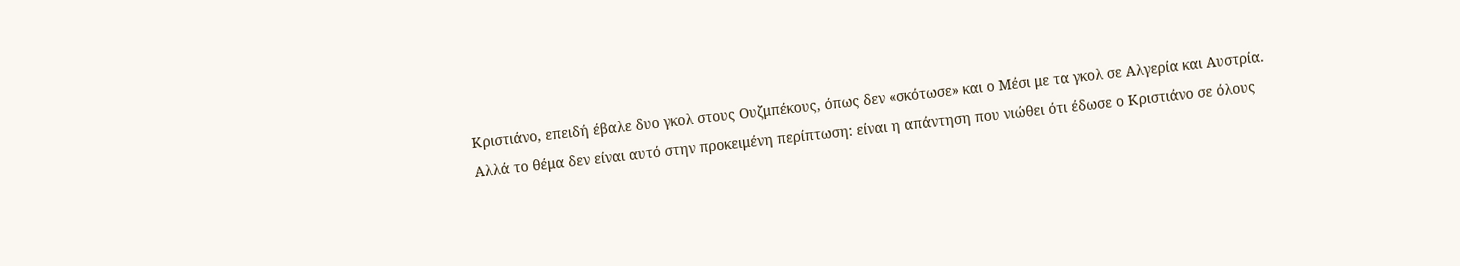Κριστιάνο, επειδή έβαλε δυο γκολ στους Ουζμπέκους, όπως δεν «σκότωσε» και ο Μέσι με τα γκολ σε Αλγερία και Αυστρία. Αλλά το θέμα δεν είναι αυτό στην προκειμένη περίπτωση: είναι η απάντηση που νιώθει ότι έδωσε ο Κριστιάνο σε όλους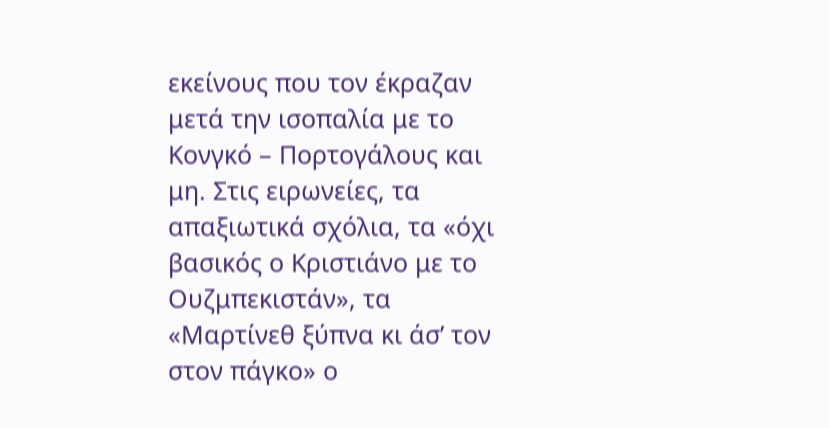εκείνους που τον έκραζαν μετά την ισοπαλία με το Κονγκό – Πορτογάλους και μη. Στις ειρωνείες, τα απαξιωτικά σχόλια, τα «όχι βασικός ο Κριστιάνο με το Ουζμπεκιστάν», τα «Μαρτίνεθ ξύπνα κι άσ’ τον στον πάγκο» ο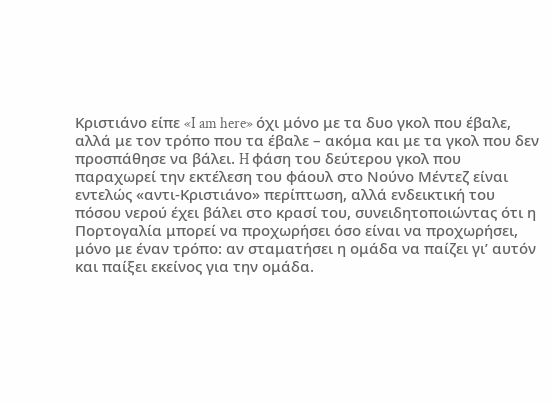Κριστιάνο είπε «I am here» όχι μόνο με τα δυο γκολ που έβαλε, αλλά με τον τρόπο που τα έβαλε – ακόμα και με τα γκολ που δεν προσπάθησε να βάλει. H φάση του δεύτερου γκολ που παραχωρεί την εκτέλεση του φάουλ στο Νούνο Μέντεζ είναι εντελώς «αντι-Κριστιάνο» περίπτωση, αλλά ενδεικτική του πόσου νερού έχει βάλει στο κρασί του, συνειδητοποιώντας ότι η Πορτογαλία μπορεί να προχωρήσει όσο είναι να προχωρήσει, μόνο με έναν τρόπο: αν σταματήσει η ομάδα να παίζει γι’ αυτόν και παίξει εκείνος για την ομάδα.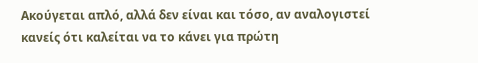Ακούγεται απλό, αλλά δεν είναι και τόσο, αν αναλογιστεί κανείς ότι καλείται να το κάνει για πρώτη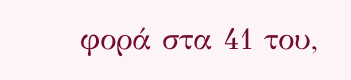φορά στα 41 του,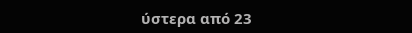ύστερα από 23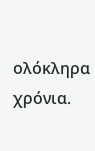ολόκληρα χρόνια.